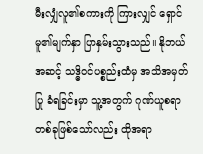မီးလျှံလူ၏စကားကို ကြားလျှင် ရှောင်မူ၏မျက်နှာ ပြာနှမ်းသွားသည်။ နိုဘယ်အဆင့် သဒ္ဓိဝင်ပစ္စည်းထံမှ အသိအမှတ်ပြု ခံရခြင်းမှာ သူ့အတွက် ဂုဏ်ယူစရာ တစ်ခုဖြစ်သော်လည်း ထိုအရာ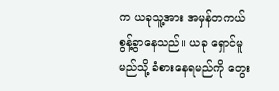က ယခုသူ့အား အမှန်တကယ် စွန့်ခွာနေသည်။ ယခု ရှောင်မူ မည်သို့ ခံစားနေရမည်ကို တွေး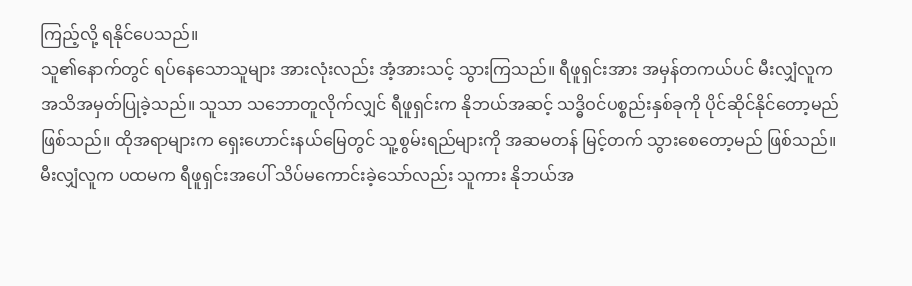ကြည့်လို့ ရနိုင်ပေသည်။
သူ၏နောက်တွင် ရပ်နေသောသူများ အားလုံးလည်း အံ့အားသင့် သွားကြသည်။ ရီဖူရှင်းအား အမှန်တကယ်ပင် မီးလျှံလူက အသိအမှတ်ပြုခဲ့သည်။ သူသာ သဘောတူလိုက်လျှင် ရီဖူရှင်းက နိုဘယ်အဆင့် သဒ္ဓိဝင်ပစ္စည်းနှစ်ခုကို ပိုင်ဆိုင်နိုင်တော့မည် ဖြစ်သည်။ ထိုအရာများက ရှေးဟောင်းနယ်မြေတွင် သူ့စွမ်းရည်များကို အဆမတန် မြင့်တက် သွားစေတော့မည် ဖြစ်သည်။ မီးလျှံလူက ပထမက ရီဖူရှင်းအပေါ် သိပ်မကောင်းခဲ့သော်လည်း သူကား နိုဘယ်အ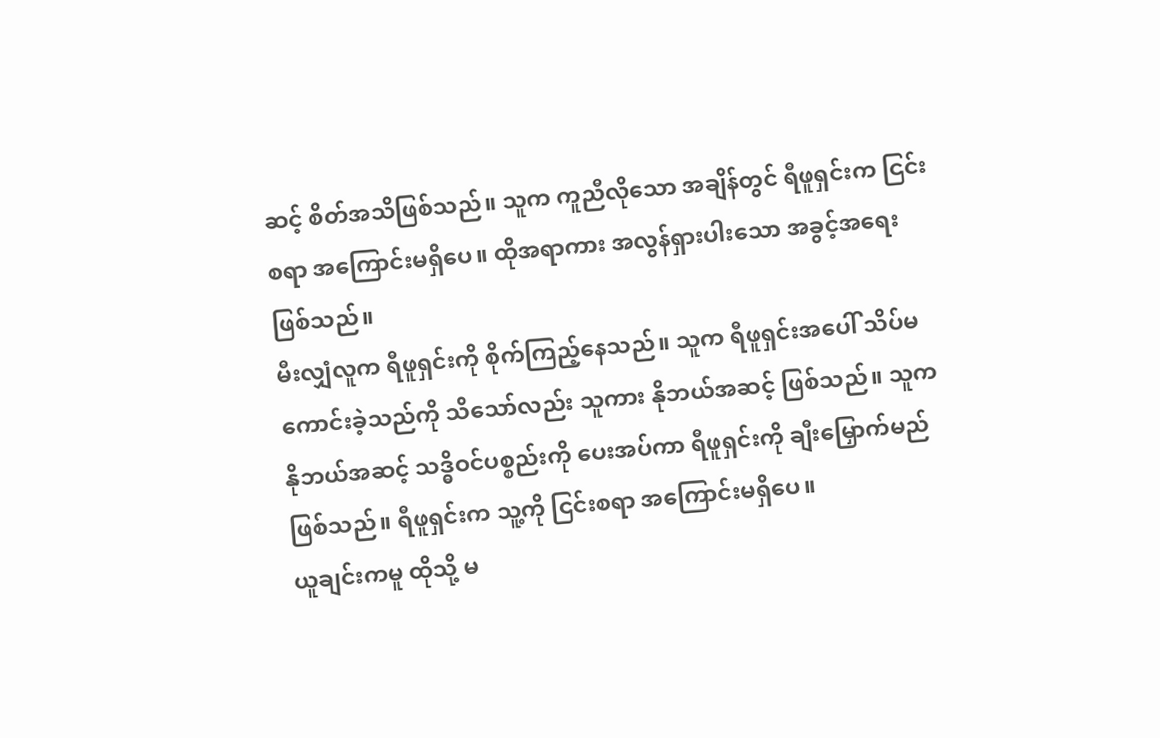ဆင့် စိတ်အသိဖြစ်သည်။ သူက ကူညီလိုသော အချိန်တွင် ရီဖူရှင်းက ငြင်းစရာ အကြောင်းမရှိပေ။ ထိုအရာကား အလွန်ရှားပါးသော အခွင့်အရေး ဖြစ်သည်။
မီးလျှံလူက ရီဖူရှင်းကို စိုက်ကြည့်နေသည်။ သူက ရီဖူရှင်းအပေါ် သိပ်မကောင်းခဲ့သည်ကို သိသော်လည်း သူကား နိုဘယ်အဆင့် ဖြစ်သည်။ သူက နိုဘယ်အဆင့် သဒ္ဓိဝင်ပစ္စည်းကို ပေးအပ်ကာ ရီဖူရှင်းကို ချီးမြှောက်မည် ဖြစ်သည်။ ရီဖူရှင်းက သူ့ကို ငြင်းစရာ အကြောင်းမရှိပေ။
ယူချင်းကမူ ထိုသို့ မ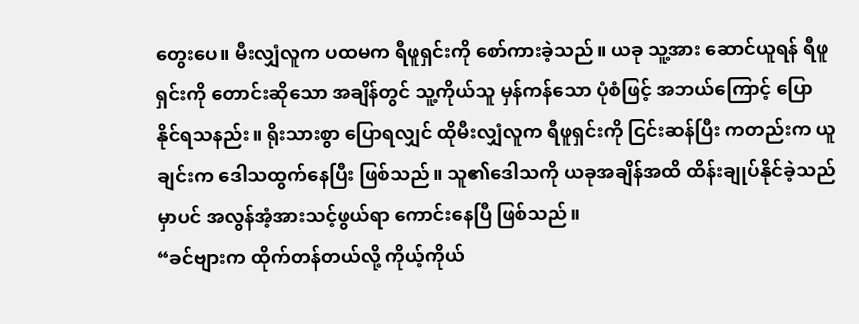တွေးပေ။ မီးလျှံလူက ပထမက ရီဖူရှင်းကို စော်ကားခဲ့သည်။ ယခု သူ့အား ဆောင်ယူရန် ရီဖူရှင်းကို တောင်းဆိုသော အချိန်တွင် သူ့ကိုယ်သူ မှန်ကန်သော ပုံစံဖြင့် အဘယ်ကြောင့် ပြောနိုင်ရသနည်း။ ရိုးသားစွာ ပြောရလျှင် ထိုမီးလျှံလူက ရီဖူရှင်းကို ငြင်းဆန်ပြီး ကတည်းက ယူချင်းက ဒေါသထွက်နေပြီး ဖြစ်သည်။ သူ၏ဒေါသကို ယခုအချိန်အထိ ထိန်းချုပ်နိုင်ခဲ့သည်မှာပင် အလွန်အံ့အားသင့်ဖွယ်ရာ ကောင်းနေပြီ ဖြစ်သည်။
“ခင်ဗျားက ထိုက်တန်တယ်လို့ ကိုယ့်ကိုယ်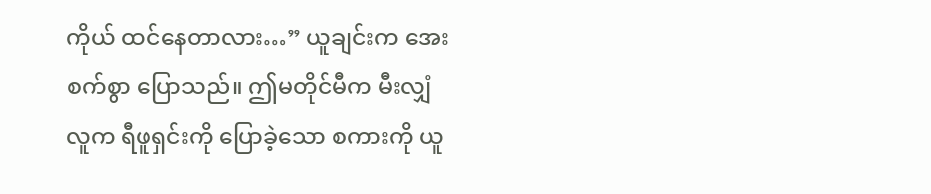ကိုယ် ထင်နေတာလား…” ယူချင်းက အေးစက်စွာ ပြောသည်။ ဤမတိုင်မီက မီးလျှံလူက ရီဖူရှင်းကို ပြောခဲ့သော စကားကို ယူ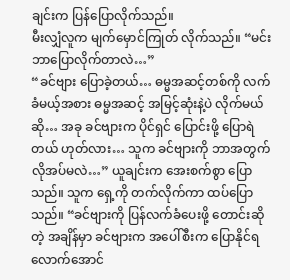ချင်းက ပြန်ပြောလိုက်သည်။
မီးလျှံလူက မျက်မှောင်ကြုတ် လိုက်သည်။ “မင်း ဘာပြောလိုက်တာလဲ…”
“ခင်ဗျား ပြောခဲ့တယ်… ဓမ္မအဆင့်တစ်ကို လက်ခံမယ့်အစား ဓမ္မအဆင့် အမြင့်ဆုံးနဲ့ပဲ လိုက်မယ်ဆို… အခု ခင်ဗျားက ပိုင်ရှင် ပြောင်းဖို့ ပြောရဲတယ် ဟုတ်လား… သူက ခင်ဗျားကို ဘာအတွက် လိုအပ်မလဲ…” ယူချင်းက အေးစက်စွာ ပြောသည်။ သူက ရှေ့ကို တက်လိုက်ကာ ထပ်ပြောသည်။ “ခင်ဗျားကို ပြန်လက်ခံပေးဖို့ တောင်းဆိုတဲ့ အချိန်မှာ ခင်ဗျားက အပေါ်စီးက ပြောနိုင်ရလောက်အောင်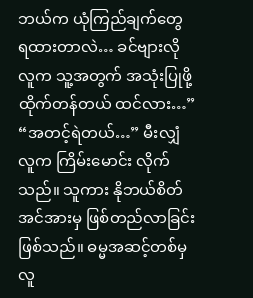ဘယ်က ယုံကြည်ချက်တွေ ရထားတာလဲ… ခင်ဗျားလိုလူက သူ့အတွက် အသုံးပြုဖို့ ထိုက်တန်တယ် ထင်လား…”
“အတင့်ရဲတယ်…” မီးလျှံလူက ကြိမ်းမောင်း လိုက်သည်။ သူကား နိုဘယ်စိတ် အင်အားမှ ဖြစ်တည်လာခြင်း ဖြစ်သည်။ ဓမ္မအဆင့်တစ်မှ လူ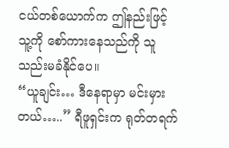ငယ်တစ်ယောက်က ဤနည်းဖြင့် သူ့ကို စော်ကားနေသည်ကို သူ သည်းမခံနိုင်ပေ။
“ယူချင်း… ဒီနေရာမှာ မင်းမှားတယ်…..” ရီဖူရှင်းက ရုတ်တရက်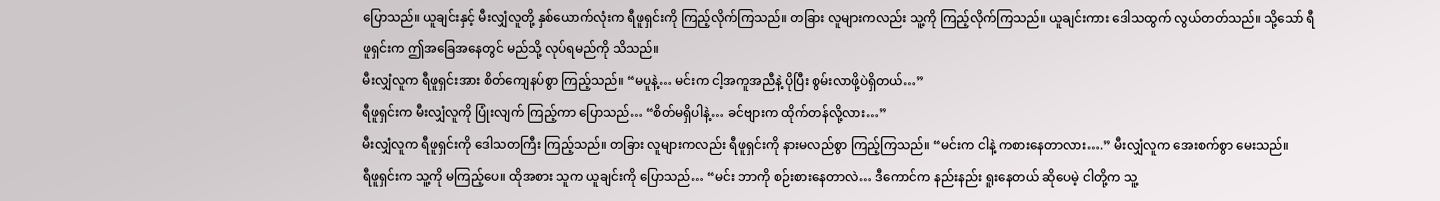ပြောသည်။ ယူချင်းနှင့် မီးလျှံလူတို့ နှစ်ယောက်လုံးက ရီဖူရှင်းကို ကြည့်လိုက်ကြသည်။ တခြား လူများကလည်း သူ့ကို ကြည့်လိုက်ကြသည်။ ယူချင်းကား ဒေါသထွက် လွယ်တတ်သည်။ သို့သော် ရီဖူရှင်းက ဤအခြေအနေတွင် မည်သို့ လုပ်ရမည်ကို သိသည်။
မီးလျှံလူက ရီဖူရှင်းအား စိတ်ကျေနပ်စွာ ကြည့်သည်။ “မပူနဲ့… မင်းက ငါ့အကူအညီနဲ့ ပိုပြီး စွမ်းလာဖို့ပဲရှိတယ်…”
ရီဖူရှင်းက မီးလျှံလူကို ပြုံးလျက် ကြည့်ကာ ပြောသည်… “စိတ်မရှိပါနဲ့… ခင်ဗျားက ထိုက်တန်လို့လား…”
မီးလျှံလူက ရီဖူရှင်းကို ဒေါသတကြီး ကြည့်သည်။ တခြား လူများကလည်း ရီဖူရှင်းကို နားမလည်စွာ ကြည့်ကြသည်။ “မင်းက ငါနဲ့ ကစားနေတာလား….” မီးလျှံလူက အေးစက်စွာ မေးသည်။
ရီဖူရှင်းက သူ့ကို မကြည့်ပေ။ ထိုအစား သူက ယူချင်းကို ပြောသည်… “မင်း ဘာကို စဉ်းစားနေတာလဲ… ဒီကောင်က နည်းနည်း ရူးနေတယ် ဆိုပေမဲ့ ငါတို့က သူ့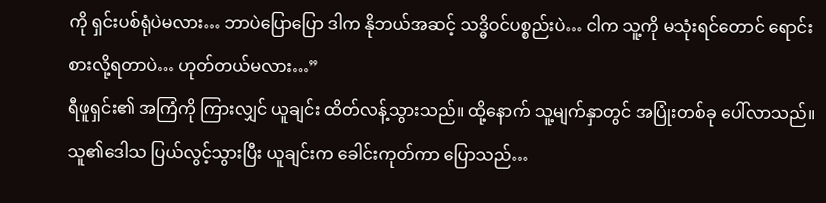ကို ရှင်းပစ်ရုံပဲမလား… ဘာပဲပြောပြော ဒါက နိုဘယ်အဆင့် သဒ္ဓိဝင်ပစ္စည်းပဲ… ငါက သူ့ကို မသုံးရင်တောင် ရောင်းစားလို့ရတာပဲ… ဟုတ်တယ်မလား…”
ရီဖူရှင်း၏ အကြံကို ကြားလျှင် ယူချင်း ထိတ်လန့်သွားသည်။ ထို့နောက် သူ့မျက်နှာတွင် အပြုံးတစ်ခု ပေါ်လာသည်။ သူ၏ဒေါသ ပြယ်လွင့်သွားပြီး ယူချင်းက ခေါင်းကုတ်ကာ ပြောသည်…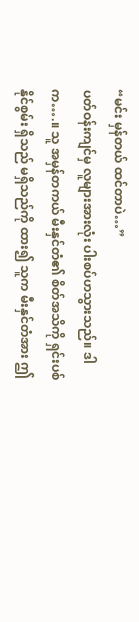“မင်း မှန်တယ် ထင်တာပဲ…”
ပတ်ဝန်းကျင်မှ လူများအားလုံး ပါးစပ်ဟသွားသည်။ ဒါက….။ သူ အမှန်တကယ် မီးနှင်တံ၏ စိတ်အသိကို ရှင်းပစ်နိုင်စွမ်း ရှိသည် မရှိသည်ကို ထား၍ သူက မီးနှင်တံအား ဤ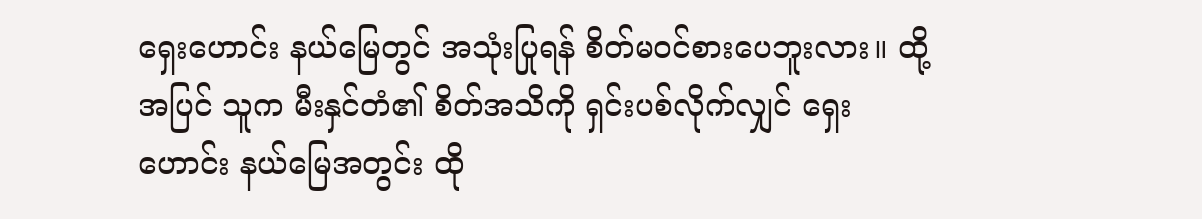ရှေးဟောင်း နယ်မြေတွင် အသုံးပြုရန် စိတ်မဝင်စားပေဘူးလား။ ထို့အပြင် သူက မီးနှင်တံ၏ စိတ်အသိကို ရှင်းပစ်လိုက်လျှင် ရှေးဟောင်း နယ်မြေအတွင်း ထို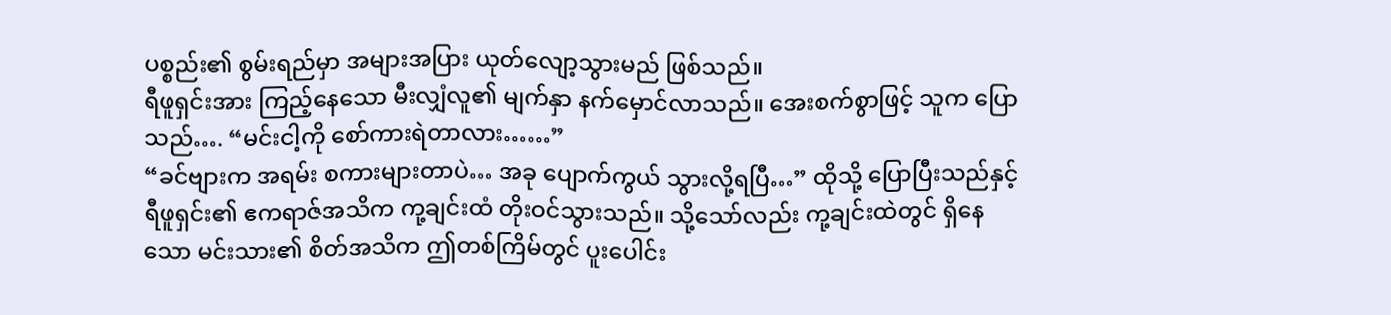ပစ္စည်း၏ စွမ်းရည်မှာ အများအပြား ယုတ်လျော့သွားမည် ဖြစ်သည်။
ရီဖူရှင်းအား ကြည့်နေသော မီးလျှံလူ၏ မျက်နှာ နက်မှောင်လာသည်။ အေးစက်စွာဖြင့် သူက ပြောသည်…. “မင်းငါ့ကို စော်ကားရဲတာလား……”
“ခင်ဗျားက အရမ်း စကားများတာပဲ… အခု ပျောက်ကွယ် သွားလို့ရပြီ…” ထိုသို့ ပြောပြီးသည်နှင့် ရီဖူရှင်း၏ ဧကရာဇ်အသိက ကု့ချင်းထံ တိုးဝင်သွားသည်။ သို့သော်လည်း ကု့ချင်းထဲတွင် ရှိနေသော မင်းသား၏ စိတ်အသိက ဤတစ်ကြိမ်တွင် ပူးပေါင်း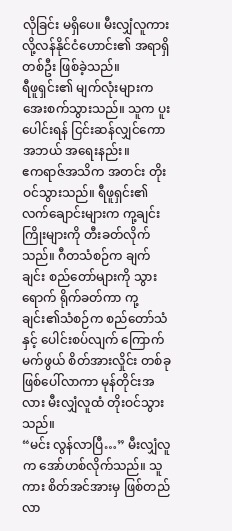လိုခြင်း မရှိပေ။ မီးလျှံလူကား လို့လန်နိုင်ငံဟောင်း၏ အရာရှိတစ်ဦး ဖြစ်ခဲ့သည်။
ရီဖူရှင်း၏ မျက်လုံးများက အေးစက်သွားသည်။ သူက ပူးပေါင်းရန် ငြင်းဆန်လျှင်ကော အဘယ် အရေးနည်း။
ဧကရာဇ်အသိက အတင်း တိုးဝင်သွားသည်။ ရီဖူရှင်း၏ လက်ချောင်းများက ကု့ချင်းကြိုးများကို တီးခတ်လိုက်သည်။ ဂီတသံစဉ်က ချက်ချင်း စည်တော်များကို သွားရောက် ရိုက်ခတ်ကာ ကု့ချင်း၏သံစဉ်က စည်တော်သံနှင့် ပေါင်းစပ်လျက် ကြောက်မက်ဖွယ် စိတ်အားလှိုင်း တစ်ခု ဖြစ်ပေါ်လာကာ မုန်တိုင်းအလား မီးလျှံလူထံ တိုးဝင်သွားသည်။
“မင်း လွန်လာပြီ…” မီးလျှံလူက အော်ဟစ်လိုက်သည်။ သူကား စိတ်အင်အားမှ ဖြစ်တည်လာ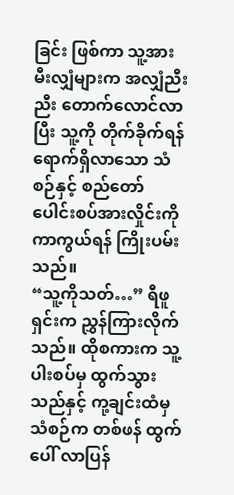ခြင်း ဖြစ်ကာ သူ့အား မီးလျှံများက အလျှံညီးညီး တောက်လောင်လာပြီး သူ့ကို တိုက်ခိုက်ရန် ရောက်ရှိလာသော သံစဉ်နှင့် စည်တော် ပေါင်းစပ်အားလှိုင်းကို ကာကွယ်ရန် ကြိုးပမ်းသည်။
“သူ့ကိုသတ်…” ရီဖူရှင်းက ညွှန်ကြားလိုက်သည်။ ထိုစကားက သူ့ပါးစပ်မှ ထွက်သွားသည်နှင့် ကု့ချင်းထံမှ သံစဉ်က တစ်ဖန် ထွက်ပေါ် လာပြန်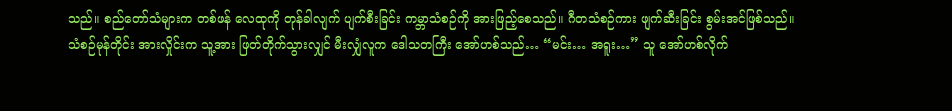သည်။ စည်တော်သံများက တစ်ဖန် လေထုကို တုန်ခါလျက် ပျက်စီးခြင်း ကမ္ဘာသံစဉ်ကို အားဖြည့်စေသည်။ ဂီတသံစဉ်ကား ဖျက်ဆီးခြင်း စွမ်းအင်ဖြစ်သည်။
သံစဉ်မုန်တိုင်း အားလှိုင်းက သူ့အား ဖြတ်တိုက်သွားလျှင် မီးလျှံလူက ဒေါသတကြီး အော်ဟစ်သည်… “မင်း… အရူး…” သူ အော်ဟစ်လိုက်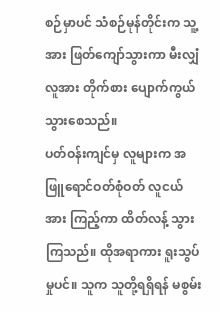စဉ်မှာပင် သံစဉ်မုန်တိုင်းက သူ့အား ဖြတ်ကျော်သွားကာ မီးလျှံလူအား တိုက်စား ပျောက်ကွယ် သွားစေသည်။
ပတ်ဝန်းကျင်မှ လူများက အဖြူရောင်ဝတ်စုံဝတ် လူငယ်အား ကြည့်ကာ ထိတ်လန့် သွားကြသည်။ ထိုအရာကား ရူးသွပ်မှုပင်။ သူက သူတို့ရရှိရန် မစွမ်း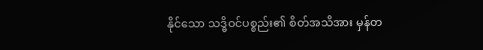နိုင်သော သဒ္ဓိဝင်ပစ္စည်း၏ စိတ်အသိအား မှန်တ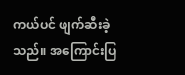ကယ်ပင် ဖျက်ဆီးခဲ့သည်။ အကြောင်းပြ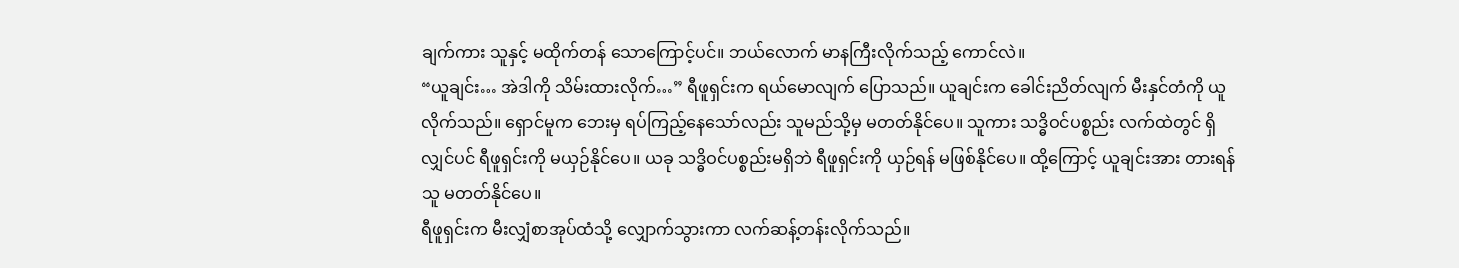ချက်ကား သူနှင့် မထိုက်တန် သောကြောင့်ပင်။ ဘယ်လောက် မာနကြီးလိုက်သည့် ကောင်လဲ။
“ယူချင်း… အဲဒါကို သိမ်းထားလိုက်…” ရီဖူရှင်းက ရယ်မောလျက် ပြောသည်။ ယူချင်းက ခေါင်းညိတ်လျက် မီးနှင်တံကို ယူလိုက်သည်။ ရှောင်မူက ဘေးမှ ရပ်ကြည့်နေသော်လည်း သူမည်သို့မှ မတတ်နိုင်ပေ။ သူကား သဒ္ဓိဝင်ပစ္စည်း လက်ထဲတွင် ရှိလျှင်ပင် ရီဖူရှင်းကို မယှဉ်နိုင်ပေ။ ယခု သဒ္ဓိဝင်ပစ္စည်းမရှိဘဲ ရီဖူရှင်းကို ယှဉ်ရန် မဖြစ်နိုင်ပေ။ ထို့ကြောင့် ယူချင်းအား တားရန် သူ မတတ်နိုင်ပေ။
ရီဖူရှင်းက မီးလျှံစာအုပ်ထံသို့ လျှောက်သွားကာ လက်ဆန့်တန်းလိုက်သည်။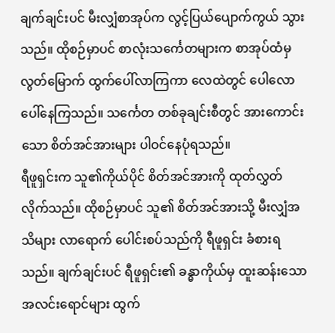ချက်ချင်းပင် မီးလျှံစာအုပ်က လွင့်ပြယ်ပျောက်ကွယ် သွားသည်။ ထိုစဉ်မှာပင် စာလုံးသင်္ကေတများက စာအုပ်ထံမှ လွတ်မြောက် ထွက်ပေါ်လာကြကာ လေထဲတွင် ပေါလောပေါ်နေကြသည်။ သင်္ကေတ တစ်ခုချင်းစီတွင် အားကောင်းသော စိတ်အင်အားများ ပါဝင်နေပုံရသည်။
ရီဖူရှင်းက သူ၏ကိုယ်ပိုင် စိတ်အင်အားကို ထုတ်လွှတ်လိုက်သည်။ ထိုစဉ်မှာပင် သူ၏ စိတ်အင်အားသို့ မီးလျှံအသိများ လာရောက် ပေါင်းစပ်သည်ကို ရီဖူရှင်း ခံစားရသည်။ ချက်ချင်းပင် ရီဖူရှင်း၏ ခန္ဓာကိုယ်မှ ထူးဆန်းသော အလင်းရောင်များ ထွက်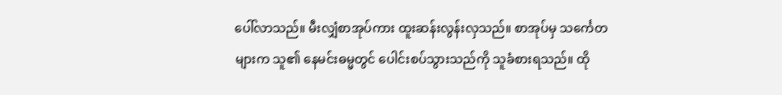ပေါ်လာသည်။ မီးလျှံစာအုပ်ကား ထူးဆန်းလွန်းလှသည်။ စာအုပ်မှ သင်္ကေတများက သူ၏ နေမင်းဓမ္မတွင် ပေါင်းစပ်သွားသည်ကို သူခံစားရသည်။ ထို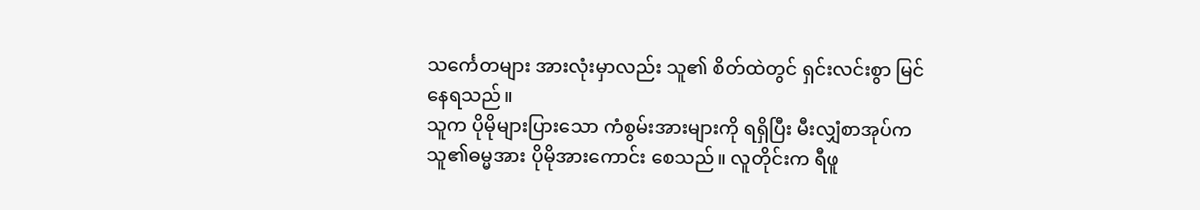သင်္ကေတများ အားလုံးမှာလည်း သူ၏ စိတ်ထဲတွင် ရှင်းလင်းစွာ မြင်နေရသည်။
သူက ပိုမိုများပြားသော ကံစွမ်းအားများကို ရရှိပြီး မီးလျှံစာအုပ်က သူ၏ဓမ္မအား ပိုမိုအားကောင်း စေသည်။ လူတိုင်းက ရီဖူ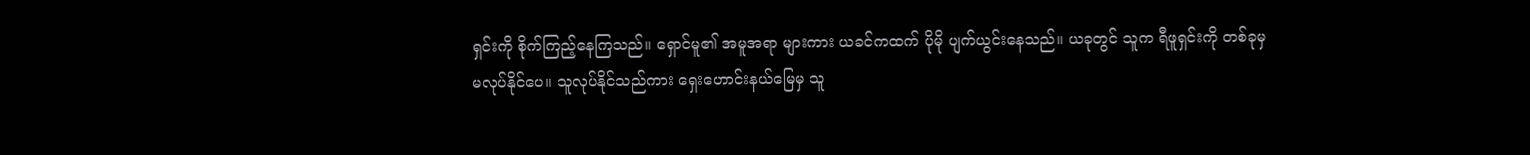ရှင်းကို စိုက်ကြည့်နေကြသည်။ ရှောင်မူ၏ အမူအရာ များကား ယခင်ကထက် ပိုမို ပျက်ယွင်းနေသည်။ ယခုတွင် သူက ရီဖူရှင်းကို တစ်ခုမှ မလုပ်နိုင်ပေ။ သူလုပ်နိုင်သည်ကား ရှေးဟောင်းနယ်မြေမှ သူ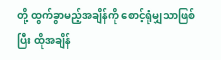တို့ ထွက်ခွာမည့်အချိန်ကို စောင့်ရုံမျှသာဖြစ်ပြီး ထိုအချိန်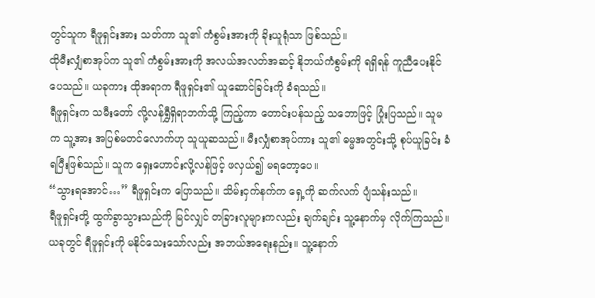တွင်သူက ရီဖူရှင်းအား သတ်ကာ သူ၏ ကံစွမ်းအားကို ခိုးယူရုံသာ ဖြစ်သည်။
ထိုမီးလျှံစာအုပ်က သူ၏ ကံစွမ်းအားကို အလယ်အလတ်အဆင့် နိုဘယ်ကံစွမ်းကို ရရှိရန် ကူညီပေးနိုင်ပေသည်။ ယခုကား ထိုအရာက ရီဖူရှင်း၏ ယူဆောင်ခြင်းကို ခံရသည်။
ရီဖူရှင်းက သမီးတော် လို့လန်ရွှီရှိရာဘက်သို့ ကြည့်ကာ တောင်းပန်သည့် သဘောဖြင့် ပြုံးပြသည်။ သူမက သူ့အား အပြစ်မတင်လောက်ဟု သူယူဆသည်။ မီးလျှံစာအုပ်ကား သူ၏ ဓမ္မအတွင်းသို့ စုပ်ယူခြင်း ခံရပြီးဖြစ်သည်။ သူက ရှေးဟောင်းလို့လန်ဖြင့် ဖလှယ်၍ မရတော့ပေ။
“သွားရအောင်…” ရီဖူရှင်းက ပြောသည်။ သိမ်းငှက်နက်က ရှေ့ကို ဆက်လက် ပျံသန်းသည်။
ရီဖူရှင်းတို့ ထွက်ခွာသွားသည်ကို မြင်လျှင် တခြားလူများကလည်း ချက်ချင်း သူ့နောက်မှ လိုက်ကြသည်။ ယခုတွင် ရီဖူရှင်းကို မနိုင်သေးသော်လည်း အဘယ်အရေးနည်း။ သူ့နောက်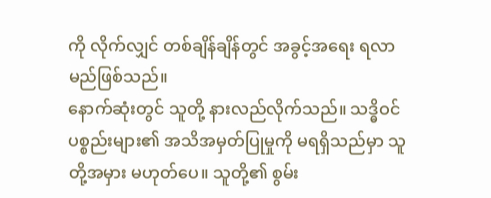ကို လိုက်လျှင် တစ်ချိန်ချိန်တွင် အခွင့်အရေး ရလာမည်ဖြစ်သည်။
နောက်ဆုံးတွင် သူတို့ နားလည်လိုက်သည်။ သဒ္ဓိဝင်ပစ္စည်းများ၏ အသိအမှတ်ပြုမှုကို မရရှိသည်မှာ သူတို့အမှား မဟုတ်ပေ။ သူတို့၏ စွမ်း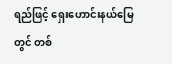ရည်ဖြင့် ရှေးဟောင်းနယ်မြေတွင် တစ်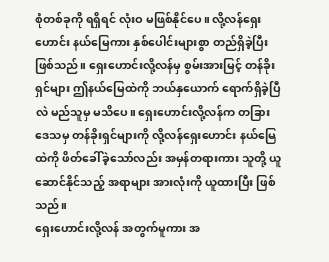စုံတစ်ခုကို ရရှိရင် လုံးဝ မဖြစ်နိုင်ပေ။ လို့လန်ရှေးဟောင်း နယ်မြေကား နှစ်ပေါင်းများစွာ တည်ရှိခဲ့ပြီး ဖြစ်သည်။ ရှေးဟောင်းလို့လန်မှ စွမ်းအားမြင့် တန်ခိုးရှင်များ ဤနယ်မြေထဲကို ဘယ်နှယောက် ရောက်ရှိခဲ့ပြီလဲ မည်သူမှ မသိပေ။ ရှေးဟောင်းလို့လန်က တခြားဒေသမှ တန်ခိုးရှင်များကို လို့လန်ရှေးဟောင်း နယ်မြေထဲကို ဖိတ်ခေါ်ခဲ့သော်လည်း အမှန်တရားကား သူတို့ ယူဆောင်နိုင်သည့် အရာများ အားလုံးကို ယူထားပြီး ဖြစ်သည်။
ရှေးဟောင်းလို့လန် အတွက်မူကား အ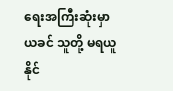ရေးအကြီးဆုံးမှာ ယခင် သူတို့ မရယူနိုင်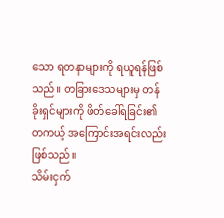သော ရတနာများကို ရယူရန်ဖြစ်သည်။ တခြားဒေသများမှ တန်ခိုးရှင်များကို ဖိတ်ခေါ်ရခြင်း၏ တကယ့် အကြောင်းအရင်းလည်း ဖြစ်သည်။
သိမ်းငှက်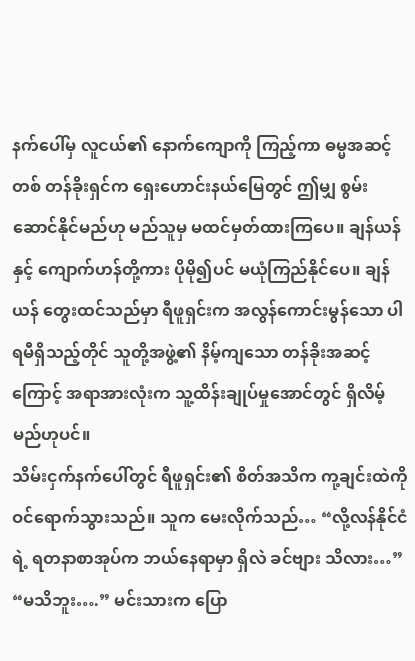နက်ပေါ်မှ လူငယ်၏ နောက်ကျောကို ကြည့်ကာ ဓမ္မအဆင့်တစ် တန်ခိုးရှင်က ရှေးဟောင်းနယ်မြေတွင် ဤမျှ စွမ်းဆောင်နိုင်မည်ဟု မည်သူမှ မထင်မှတ်ထားကြပေ။ ချန်ယန်နှင့် ကျောက်ဟန်တို့ကား ပိုမို၍ပင် မယုံကြည်နိုင်ပေ။ ချန်ယန် တွေးထင်သည်မှာ ရီဖူရှင်းက အလွန်ကောင်းမွန်သော ပါရမီရှိသည့်တိုင် သူတို့အဖွဲ့၏ နိမ့်ကျသော တန်ခိုးအဆင့်ကြောင့် အရာအားလုံးက သူ့ထိန်းချုပ်မှုအောင်တွင် ရှိလိမ့်မည်ဟုပင်။
သိမ်းငှက်နက်ပေါ်တွင် ရီဖူရှင်း၏ စိတ်အသိက ကု့ချင်းထဲကို ဝင်ရောက်သွားသည်။ သူက မေးလိုက်သည်… “လို့လန်နိုင်ငံရဲ့ ရတနာစာအုပ်က ဘယ်နေရာမှာ ရှိလဲ ခင်ဗျား သိလား…”
“မသိဘူး….” မင်းသားက ပြော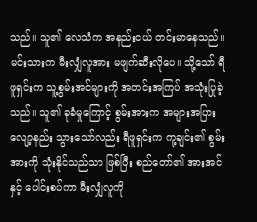သည်။ သူ၏ လေသံက အနည်းငယ် တင်းမာနေသည်။ မင်းသားက မီးလျှံလူအား မဖျက်ဆီးလိုပေ။ သို့သော် ရီဖူရှင်းက သူ့စွမ်းအင်များကို အတင်းအကြပ် အသုံးပြုခဲ့သည်။ သူ၏ ခုခံမှုကြောင့် စွမ်းအားက အများအပြား လျော့နည်း သွားသော်လည်း ရီဖူရှင်းက ကု့ချင်း၏ စွမ်းအားကို သုံးနိုင်သည်သာ ဖြစ်ပြီး စည်တော်၏ အားအင်နှင့် ပေါင်းစပ်ကာ မီးလျှံလူကို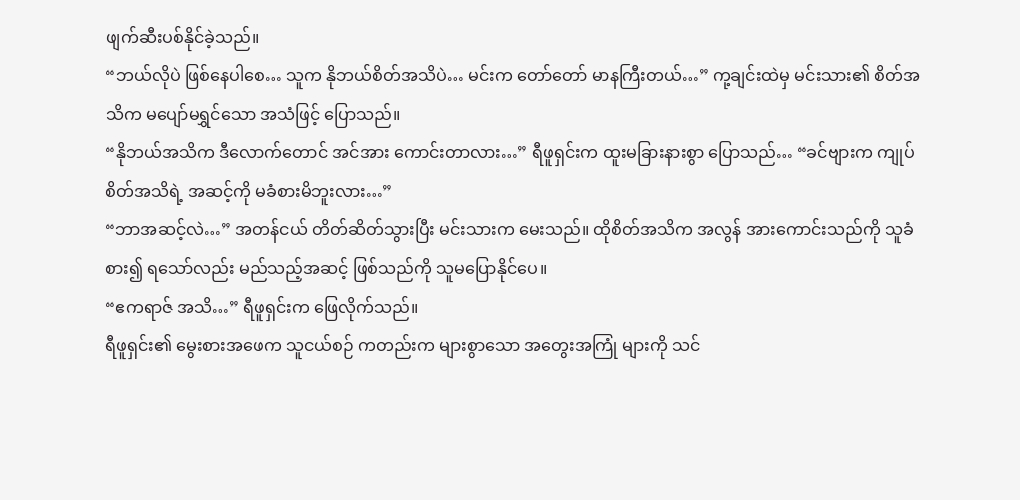ဖျက်ဆီးပစ်နိုင်ခဲ့သည်။
“ဘယ်လိုပဲ ဖြစ်နေပါစေ… သူက နိုဘယ်စိတ်အသိပဲ… မင်းက တော်တော် မာနကြီးတယ်…” ကု့ချင်းထဲမှ မင်းသား၏ စိတ်အသိက မပျော်မရွှင်သော အသံဖြင့် ပြောသည်။
“နိုဘယ်အသိက ဒီလောက်တောင် အင်အား ကောင်းတာလား…” ရီဖူရှင်းက ထူးမခြားနားစွာ ပြောသည်… “ခင်ဗျားက ကျုပ် စိတ်အသိရဲ့ အဆင့်ကို မခံစားမိဘူးလား…”
“ဘာအဆင့်လဲ…” အတန်ငယ် တိတ်ဆိတ်သွားပြီး မင်းသားက မေးသည်။ ထိုစိတ်အသိက အလွန် အားကောင်းသည်ကို သူခံစား၍ ရသော်လည်း မည်သည့်အဆင့် ဖြစ်သည်ကို သူမပြောနိုင်ပေ။
“ဧကရာဇ် အသိ…” ရီဖူရှင်းက ဖြေလိုက်သည်။
ရီဖူရှင်း၏ မွေးစားအဖေက သူငယ်စဉ် ကတည်းက များစွာသော အတွေးအကြုံ များကို သင်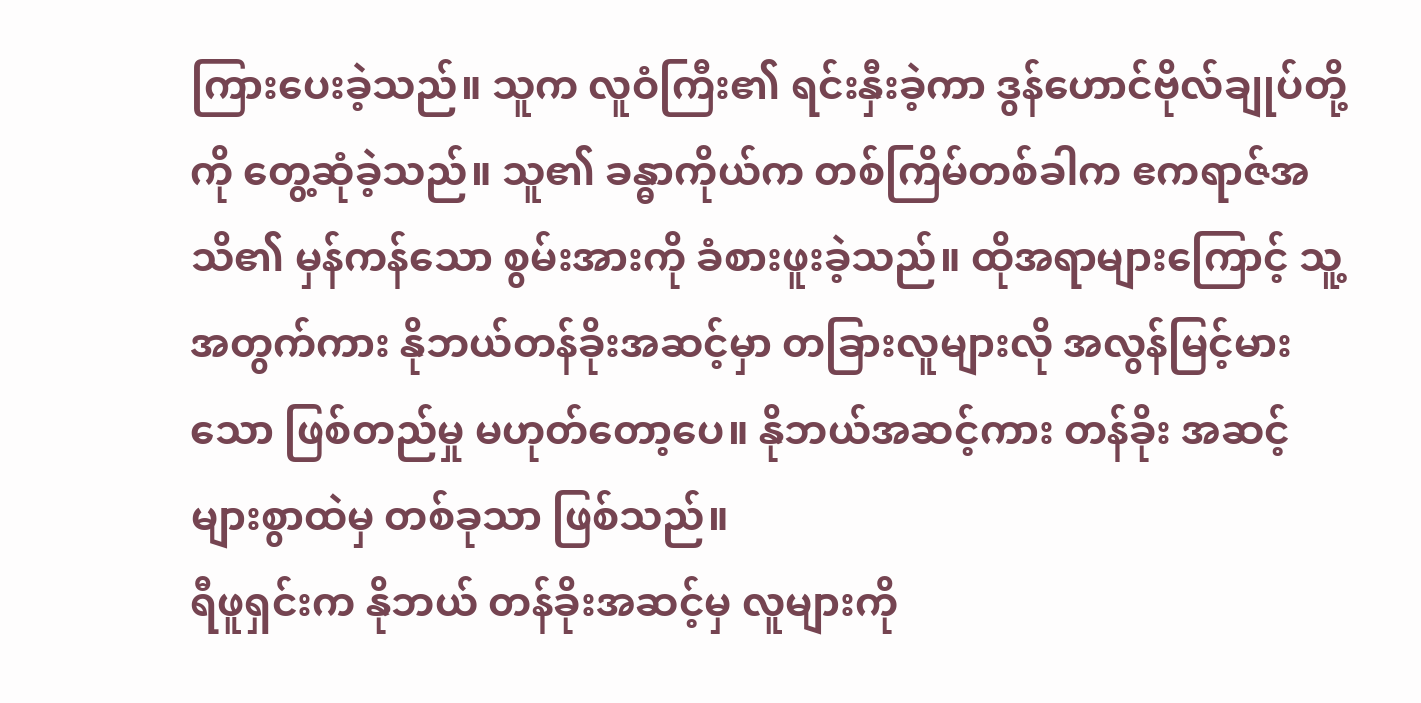ကြားပေးခဲ့သည်။ သူက လူဝံကြီး၏ ရင်းနှီးခဲ့ကာ ဒွန်ဟောင်ဗိုလ်ချုပ်တို့ကို တွေ့ဆုံခဲ့သည်။ သူ၏ ခန္ဓာကိုယ်က တစ်ကြိမ်တစ်ခါက ဧကရာဇ်အသိ၏ မှန်ကန်သော စွမ်းအားကို ခံစားဖူးခဲ့သည်။ ထိုအရာများကြောင့် သူ့အတွက်ကား နိုဘယ်တန်ခိုးအဆင့်မှာ တခြားလူများလို အလွန်မြင့်မားသော ဖြစ်တည်မှု မဟုတ်တော့ပေ။ နိုဘယ်အဆင့်ကား တန်ခိုး အဆင့်များစွာထဲမှ တစ်ခုသာ ဖြစ်သည်။
ရီဖူရှင်းက နိုဘယ် တန်ခိုးအဆင့်မှ လူများကို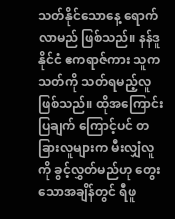သတ်နိုင်သောနေ့ ရောက်လာမည် ဖြစ်သည်။ နန်ဒူနိုင်ငံ ဧကရာဇ်ကား သူက သတ်ကို သတ်ရမည့်လူ ဖြစ်သည်။ ထိုအကြောင်းပြချက် ကြောင့်ပင် တခြားလူများက မီးလျှံလူကို ခွင့်လွှတ်မည်ဟု တွေးသောအချိန်တွင် ရီဖူ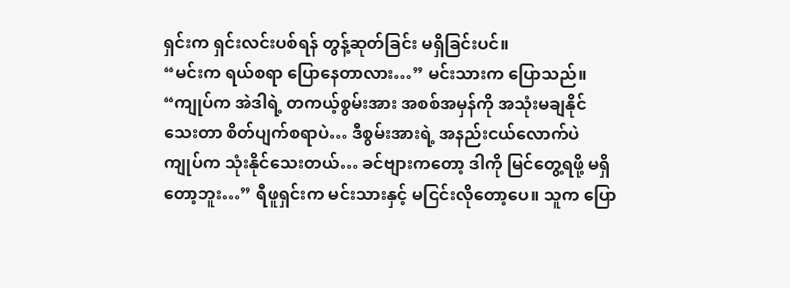ရှင်းက ရှင်းလင်းပစ်ရန် တွန့်ဆုတ်ခြင်း မရှိခြင်းပင်။
“မင်းက ရယ်စရာ ပြောနေတာလား…” မင်းသားက ပြောသည်။
“ကျုပ်က အဲဒါရဲ့ တကယ့်စွမ်းအား အစစ်အမှန်ကို အသုံးမချနိုင်သေးတာ စိတ်ပျက်စရာပဲ… ဒီစွမ်းအားရဲ့ အနည်းငယ်လောက်ပဲ ကျုပ်က သုံးနိုင်သေးတယ်… ခင်ဗျားကတော့ ဒါကို မြင်တွေ့ရဖို့ မရှိတော့ဘူး…” ရီဖူရှင်းက မင်းသားနှင့် မငြင်းလိုတော့ပေ။ သူက ပြော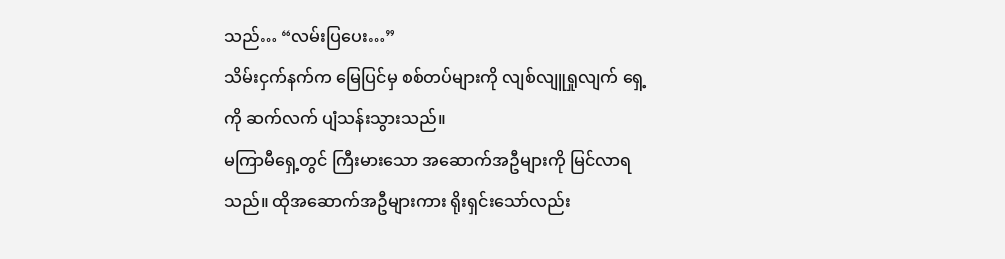သည်… “လမ်းပြပေး…”
သိမ်းငှက်နက်က မြေပြင်မှ စစ်တပ်များကို လျစ်လျူရှုလျက် ရှေ့ကို ဆက်လက် ပျံသန်းသွားသည်။
မကြာမီရှေ့တွင် ကြီးမားသော အဆောက်အဦများကို မြင်လာရသည်။ ထိုအဆောက်အဦများကား ရိုးရှင်းသော်လည်း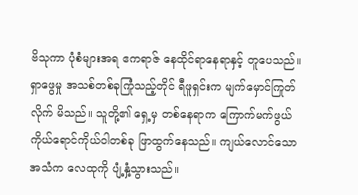ဗိသုကာ ပုံစံများအရ ဧကရာဇ် နေထိုင်ရာနေရာနှင့် တူပေသည်။ ရှာဖွေမှု အသစ်တစ်ခုကြုံသည့်တိုင် ရီဖူရှင်းက မျက်မှောင်ကြုတ်လိုက် မိသည်။ သူတို့၏ ရှေ့မှ တစ်နေရာက ကြောက်မက်ဖွယ် ကိုယ်ရောင်ကိုယ်ဝါတစ်ခု ဖြာထွက်နေသည်။ ကျယ်လောင်သော အသံက လေထုကို ပျံ့နှံ့သွားသည်။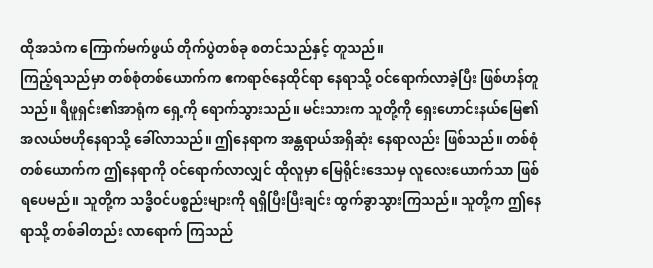ထိုအသံက ကြောက်မက်ဖွယ် တိုက်ပွဲတစ်ခု စတင်သည်နှင့် တူသည်။
ကြည့်ရသည်မှာ တစ်စုံတစ်ယောက်က ဧကရာဇ်နေထိုင်ရာ နေရာသို့ ဝင်ရောက်လာခဲ့ပြီး ဖြစ်ဟန်တူသည်။ ရီဖူရှင်း၏အာရုံက ရှေ့ကို ရောက်သွားသည်။ မင်းသားက သူတို့ကို ရှေးဟောင်းနယ်မြေ၏ အလယ်ဗဟိုနေရာသို့ ခေါ်လာသည်။ ဤနေရာက အန္တရာယ်အရှိဆုံး နေရာလည်း ဖြစ်သည်။ တစ်စုံတစ်ယောက်က ဤနေရာကို ဝင်ရောက်လာလျှင် ထိုလူမှာ မြေရိုင်းဒေသမှ လူလေးယောက်သာ ဖြစ်ရပေမည်။ သူတို့က သဒ္ဓိဝင်ပစ္စည်းများကို ရရှိပြီးပြီးချင်း ထွက်ခွာသွားကြသည်။ သူတို့က ဤနေရာသို့ တစ်ခါတည်း လာရောက် ကြသည်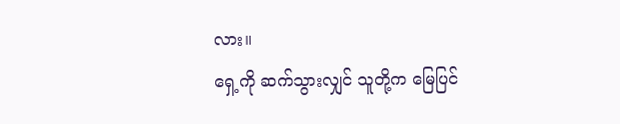လား။
ရှေ့ကို ဆက်သွားလျှင် သူတို့က မြေပြင်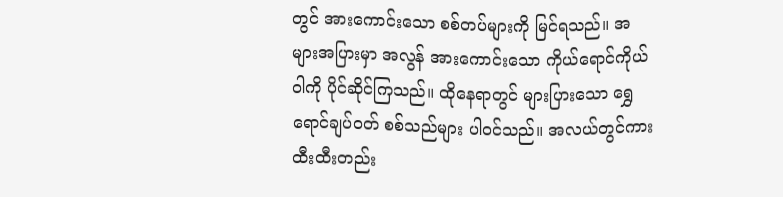တွင် အားကောင်းသော စစ်တပ်များကို မြင်ရသည်။ အများအပြားမှာ အလွန် အားကောင်းသော ကိုယ်ရောင်ကိုယ်ဝါကို ပိုင်ဆိုင်ကြသည်။ ထိုနေရာတွင် များပြားသော ရွှေရောင်ချပ်ဝတ် စစ်သည်များ ပါဝင်သည်။ အလယ်တွင်ကား ထီးထီးတည်း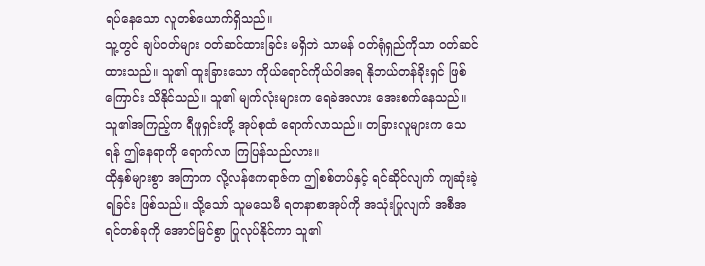ရပ်နေသော လူတစ်ယောက်ရှိသည်။
သူ့တွင် ချပ်ဝတ်များ ဝတ်ဆင်ထားခြင်း မရှိဘဲ သာမန် ဝတ်ရုံရှည်ကိုသာ ဝတ်ဆင်ထားသည်။ သူ၏ ထူးခြားသော ကိုယ်ရောင်ကိုယ်ဝါအရ နိုဘယ်တန်ခိုးရှင် ဖြစ်ကြောင်း သိနိုင်သည်။ သူ၏ မျက်လုံးများက ရေခဲအလား အေးစက်နေသည်။ သူ၏အကြည့်က ရီဖူရှင်းတို့ အုပ်စုထံ ရောက်လာသည်။ တခြားလူများက သေရန် ဤနေရာကို ရောက်လာ ကြပြန်သည်လား။
ထိုနှစ်များစွာ အကြာက လို့လန်ဧကရာဇ်က ဤစစ်တပ်နှင့် ရင်ဆိုင်လျက် ကျဆုံးခဲ့ရခြင်း ဖြစ်သည်။ သို့သော် သူမသေမီ ရတနာစာအုပ်ကို အသုံးပြုလျက် အစီအရင်တစ်ခုကို အောင်မြင်စွာ ပြုလုပ်နိုင်ကာ သူ၏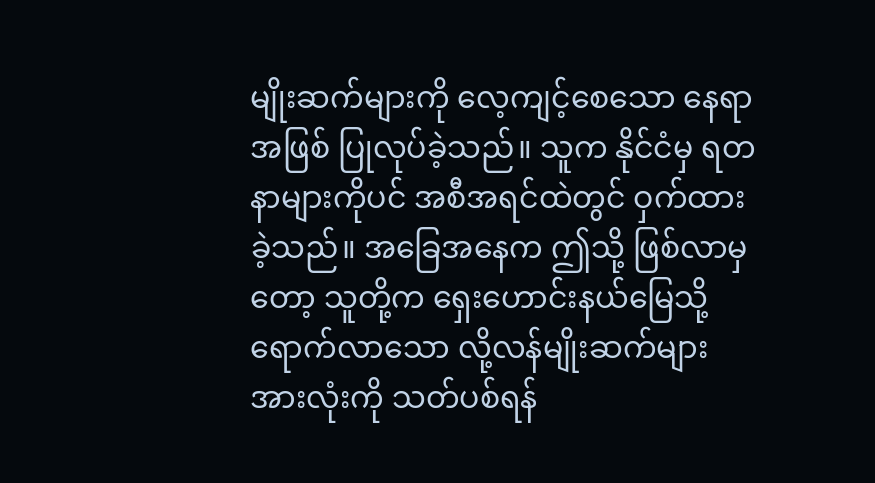မျိုးဆက်များကို လေ့ကျင့်စေသော နေရာအဖြစ် ပြုလုပ်ခဲ့သည်။ သူက နိုင်ငံမှ ရတနာများကိုပင် အစီအရင်ထဲတွင် ဝှက်ထားခဲ့သည်။ အခြေအနေက ဤသို့ ဖြစ်လာမှတော့ သူတို့က ရှေးဟောင်းနယ်မြေသို့ ရောက်လာသော လို့လန်မျိုးဆက်များ အားလုံးကို သတ်ပစ်ရန်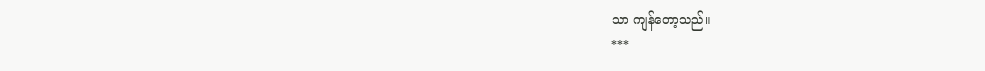သာ ကျန်တော့သည်။
***